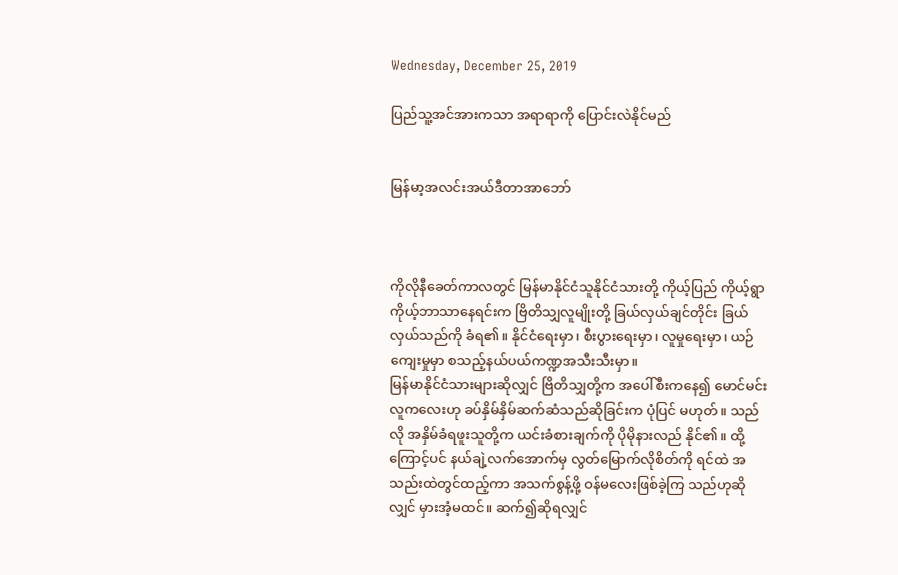Wednesday, December 25, 2019

ပြည်သူ့အင်အားကသာ အရာရာကို ပြောင်းလဲနိုင်မည်


မြန်မာ့အလင်းအယ်ဒီတာအာဘော်



ကိုလိုနီခေတ်ကာလတွင် မြန်မာနိုင်ငံသူနိုင်ငံသားတို့ ကိုယ့်ပြည် ကိုယ့်ရွာ ကိုယ့်ဘာသာနေရင်းက ဗြိတိသျှလူမျိုးတို့ ခြယ်လှယ်ချင်တိုင်း ခြယ်လှယ်သည်ကို ခံရ၏။ နိုင်ငံရေးမှာ၊ စီးပွားရေးမှာ၊ လူမှုရေးမှာ၊ ယဉ်ကျေးမှုမှာ စသည့်နယ်ပယ်ကဏ္ဍအသီးသီးမှာ။
မြန်မာနိုင်ငံသားများဆိုလျှင် ဗြိတိသျှတို့က အပေါ်စီးကနေ၍ မောင်မင်းလူကလေးဟု ခပ်နှိမ်နှိမ်ဆက်ဆံသည်ဆိုခြင်းက ပုံပြင် မဟုတ်။ သည်လို အနှိမ်ခံရဖူးသူတို့က ယင်းခံစားချက်ကို ပိုမိုနားလည် နိုင်၏။ ထို့ကြောင့်ပင် နယ်ချဲ့လက်အောက်မှ လွတ်မြောက်လိုစိတ်ကို ရင်ထဲ အသည်းထဲတွင်ထည့်ကာ အသက်စွန့်ဖို့ ဝန်မလေးဖြစ်ခဲ့ကြ သည်ဟုဆိုလျှင် မှားအံ့မထင်။ ဆက်၍ဆိုရလျှင်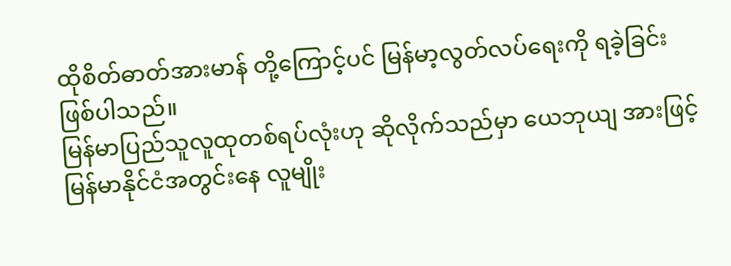ထိုစိတ်ဓာတ်အားမာန် တို့ကြောင့်ပင် မြန်မာ့လွတ်လပ်ရေးကို ရခဲ့ခြင်းဖြစ်ပါသည်။
မြန်မာပြည်သူလူထုတစ်ရပ်လုံးဟု ဆိုလိုက်သည်မှာ ယေဘုယျ အားဖြင့် မြန်မာနိုင်ငံအတွင်းနေ လူမျိုး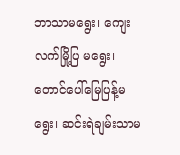ဘာသာမရွေး၊ ကျေးလက်မြို့ပြ မရွေး၊ တောင်ပေါ်မြေပြန့်မရွေး၊ ဆင်းရဲချမ်းသာမ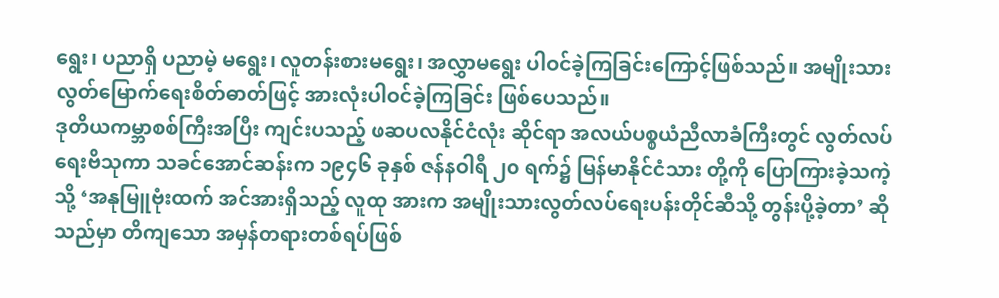ရွေး၊ ပညာရှိ ပညာမဲ့ မရွေး၊ လူတန်းစားမရွေး၊ အလွှာမရွေး ပါဝင်ခဲ့ကြခြင်းကြောင့်ဖြစ်သည်။ အမျိုးသားလွတ်မြောက်ရေးစိတ်ဓာတ်ဖြင့် အားလုံးပါဝင်ခဲ့ကြခြင်း ဖြစ်ပေသည်။
ဒုတိယကမ္ဘာစစ်ကြီးအပြီး ကျင်းပသည့် ဖဆပလနိုင်ငံလုံး ဆိုင်ရာ အလယ်ပစ္စယံညီလာခံကြီးတွင် လွတ်လပ်ရေးဗိသုကာ သခင်အောင်ဆန်းက ၁၉၄၆ ခုနှစ် ဇန်နဝါရီ ၂၀ ရက်၌ မြန်မာနိုင်ငံသား တို့ကို ပြောကြားခဲ့သကဲ့သို့ ‘အနုမြူဗုံးထက် အင်အားရှိသည့် လူထု အားက အမျိုးသားလွတ်လပ်ရေးပန်းတိုင်ဆီသို့ တွန်းပို့ခဲ့တာ’ ဆိုသည်မှာ တိကျသော အမှန်တရားတစ်ရပ်ဖြစ်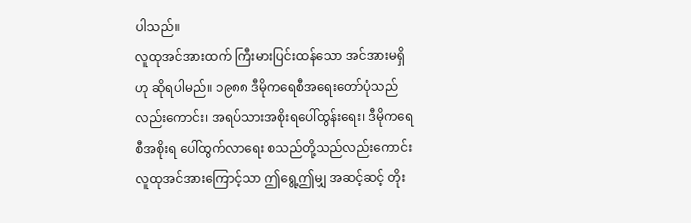ပါသည်။
လူထုအင်အားထက် ကြီးမားပြင်းထန်သော အင်အားမရှိဟု ဆိုရပါမည်။ ၁၉၈၈ ဒီမိုကရေစီအရေးတော်ပုံသည် လည်းကောင်း၊ အရပ်သားအစိုးရပေါ်ထွန်းရေး၊ ဒီမိုကရေစီအစိုးရ ပေါ်ထွက်လာရေး စသည်တို့သည်လည်းကောင်း လူထုအင်အားကြောင့်သာ ဤရွေ့ဤမျှ အဆင့်ဆင့် တိုး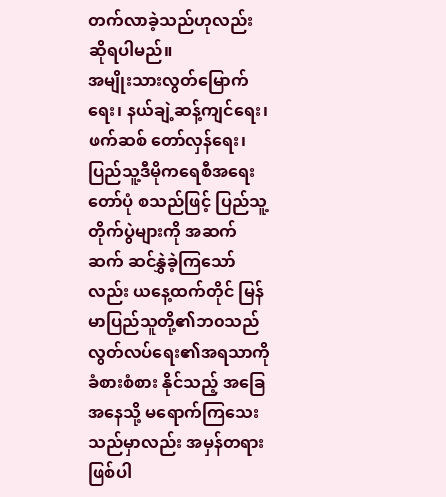တက်လာခဲ့သည်ဟုလည်း ဆိုရပါမည်။
အမျိုးသားလွတ်မြောက်ရေး၊ နယ်ချဲ့ဆန့်ကျင်ရေး၊ ဖက်ဆစ် တော်လှန်ရေး၊ ပြည်သူ့ဒီမိုကရေစီအရေးတော်ပုံ စသည်ဖြင့် ပြည်သူ့ တိုက်ပွဲများကို အဆက်ဆက် ဆင်နွှဲခဲ့ကြသော်လည်း ယနေ့ထက်တိုင် မြန်မာပြည်သူတို့၏ဘ၀သည် လွတ်လပ်ရေး၏အရသာကို ခံစားစံစား နိုင်သည့် အခြေအနေသို့ မရောက်ကြသေးသည်မှာလည်း အမှန်တရား ဖြစ်ပါ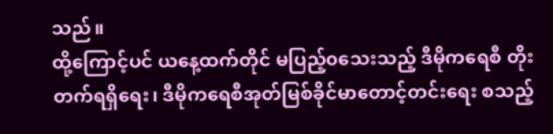သည်။
ထို့ကြောင့်ပင် ယနေ့ထက်တိုင် မပြည့်၀သေးသည့် ဒီမိုကရေစီ တိုးတက်ရရှိရေး၊ ဒီမိုကရေစီအုတ်မြစ်ခိုင်မာတောင့်တင်းရေး စသည့်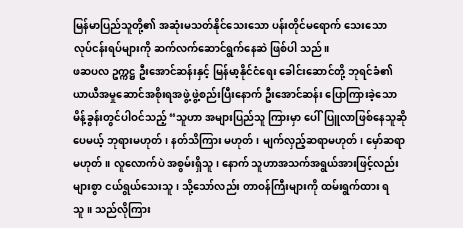မြန်မာပြည်သူတို့၏ အဆုံးမသတ်နိုင်သေးသော ပန်းတိုင်မရောက် သေးသော လုပ်ငန်းရပ်များကို ဆက်လက်ဆောင်ရွက်နေဆဲ ဖြစ်ပါ သည်။
ဖဆပလ ဥက္ကဋ္ဌ ဦးအောင်ဆန်းနှင့် မြန်မာ့နိုင်ငံရေး ခေါင်းဆောင်တို့ ဘုရင်ခံ၏ ယာယီအမှုဆောင်အစိုးရအဖွဲ့ ဖွဲ့စည်းပြီးနောက် ဦးအောင်ဆန်း ပြောကြားခဲ့သော မိန့်ခွန်းတွင်ပါဝင်သည့် “သူဟာ အများပြည်သူ ကြားမှာ ပေါ်ပြူလာဖြစ်နေသူဆိုပေမယ့် ဘုရားမဟုတ်၊ နတ်သိကြား မဟုတ်၊ မျက်လှည့်ဆရာမဟုတ်၊ မှော်ဆရာမဟုတ်။ လူလောက်ပဲ အစွမ်းရှိသူ၊ နောက် သူဟာအသက်အရွယ်အားဖြင့်လည်း များစွာ ငယ်ရွယ်သေးသူ၊ သို့သော်လည်း တာဝန်ကြီးများကို ထမ်းရွက်ထား ရသူ။ သည်လိုကြား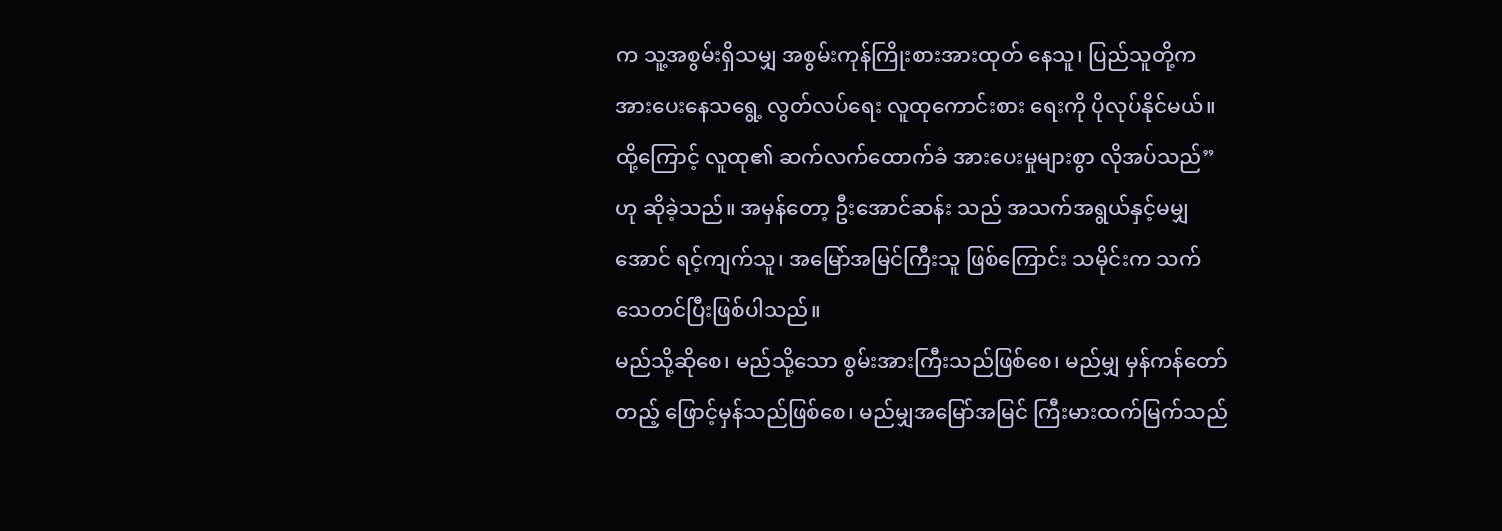က သူ့အစွမ်းရှိသမျှ အစွမ်းကုန်ကြိုးစားအားထုတ် နေသူ၊ ပြည်သူတို့က အားပေးနေသရွေ့ လွတ်လပ်ရေး လူထုကောင်းစား ရေးကို ပိုလုပ်နိုင်မယ်။ ထို့ကြောင့် လူထု၏ ဆက်လက်ထောက်ခံ အားပေးမှုများစွာ လိုအပ်သည်”ဟု ဆိုခဲ့သည်။ အမှန်တော့ ဦးအောင်ဆန်း သည် အသက်အရွယ်နှင့်မမျှအောင် ရင့်ကျက်သူ၊ အမြော်အမြင်ကြီးသူ ဖြစ်ကြောင်း သမိုင်းက သက်သေတင်ပြီးဖြစ်ပါသည်။
မည်သို့ဆိုစေ၊ မည်သို့သော စွမ်းအားကြီးသည်ဖြစ်စေ၊ မည်မျှ မှန်ကန်တော်တည့် ဖြောင့်မှန်သည်ဖြစ်စေ၊ မည်မျှအမြော်အမြင် ကြီးမားထက်မြက်သည်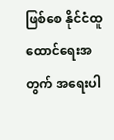ဖြစ်စေ နိုင်ငံထူထောင်ရေးအတွက် အရေးပါ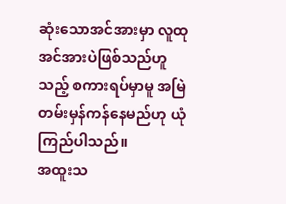ဆုံးသောအင်အားမှာ လူထုအင်အားပဲဖြစ်သည်ဟူသည့် စကားရပ်မှာမူ အမြဲတမ်းမှန်ကန်နေမည်ဟု ယုံကြည်ပါသည်။
အထူးသ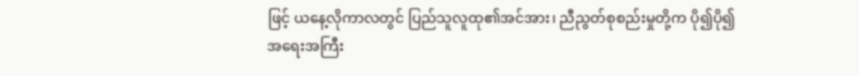ဖြင့် ယနေ့လိုကာလတွင် ပြည်သူလူထု၏အင်အား၊ ညီညွတ်စုစည်းမှုတို့က ပို၍ပို၍ အရေးအကြီး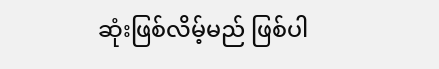ဆုံးဖြစ်လိမ့်မည် ဖြစ်ပါ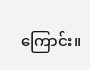ကြောင်း။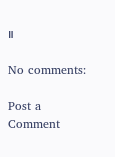။

No comments:

Post a Comment